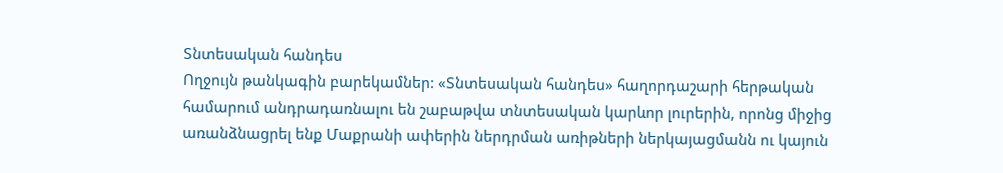Տնտեսական հանդես
Ողջույն թանկագին բարեկամներ: «Տնտեսական հանդես» հաղորդաշարի հերթական համարում անդրադառնալու են շաբաթվա տնտեսական կարևոր լուրերին, որոնց միջից առանձնացրել ենք Մաքրանի ափերին ներդրման առիթների ներկայացմանն ու կայուն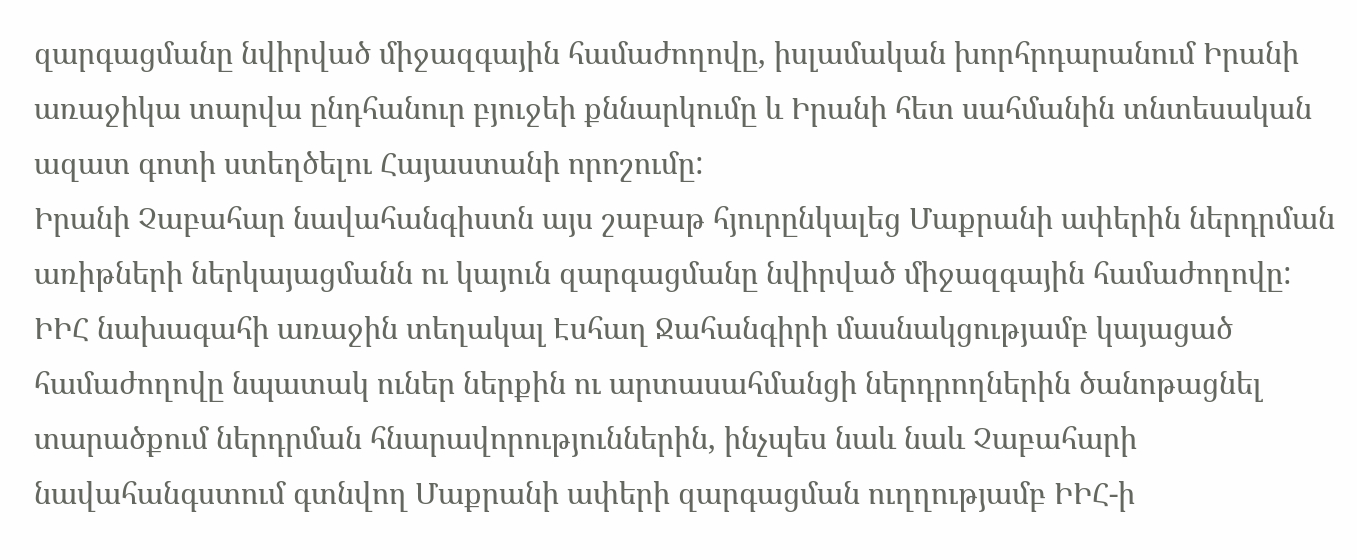զարգացմանը նվիրված միջազգային համաժողովը, իսլամական խորհրդարանում Իրանի առաջիկա տարվա ընդհանուր բյուջեի քննարկումը և Իրանի հետ սահմանին տնտեսական ազատ գոտի ստեղծելու Հայաստանի որոշումը:
Իրանի Չաբահար նավահանգիստն այս շաբաթ հյուրընկալեց Մաքրանի ափերին ներդրման առիթների ներկայացմանն ու կայուն զարգացմանը նվիրված միջազգային համաժողովը: ԻԻՀ նախագահի առաջին տեղակալ Էսհաղ Ջահանգիրի մասնակցությամբ կայացած համաժողովը նպատակ ուներ ներքին ու արտասահմանցի ներդրողներին ծանոթացնել տարածքում ներդրման հնարավորություններին, ինչպես նաև նաև Չաբահարի նավահանգստում գտնվող Մաքրանի ափերի զարգացման ուղղությամբ ԻԻՀ-ի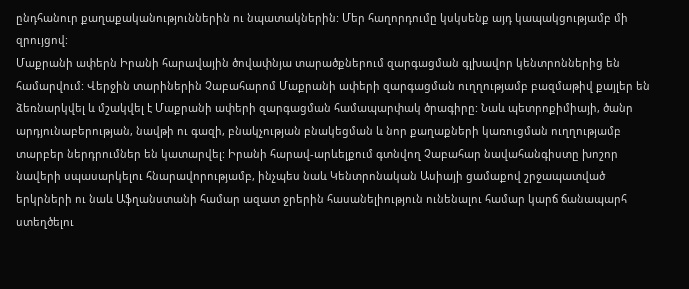ընդհանուր քաղաքականություններին ու նպատակներին: Մեր հաղորդումը կսկսենք այդ կապակցությամբ մի զրույցով:
Մաքրանի ափերն Իրանի հարավային ծովափնյա տարածքներում զարգացման գլխավոր կենտրոններից են համարվում: Վերջին տարիներին Չաբահարոմ Մաքրանի ափերի զարգացման ուղղությամբ բազմաթիվ քայլեր են ձեռնարկվել և մշակվել է Մաքրանի ափերի զարգացման համապարփակ ծրագիրը: Նաև պետրոքիմիայի, ծանր արդյունաբերության, նավթի ու գազի, բնակչության բնակեցման և նոր քաղաքների կառուցման ուղղությամբ տարբեր ներդրումներ են կատարվել: Իրանի հարավ-արևելքում գտնվող Չաբահար նավահանգիստը խոշոր նավերի սպասարկելու հնարավորությամբ, ինչպես նաև Կենտրոնական Ասիայի ցամաքով շրջապատված երկրների ու նաև Աֆղանստանի համար ազատ ջրերին հասանելիություն ունենալու համար կարճ ճանապարհ ստեղծելու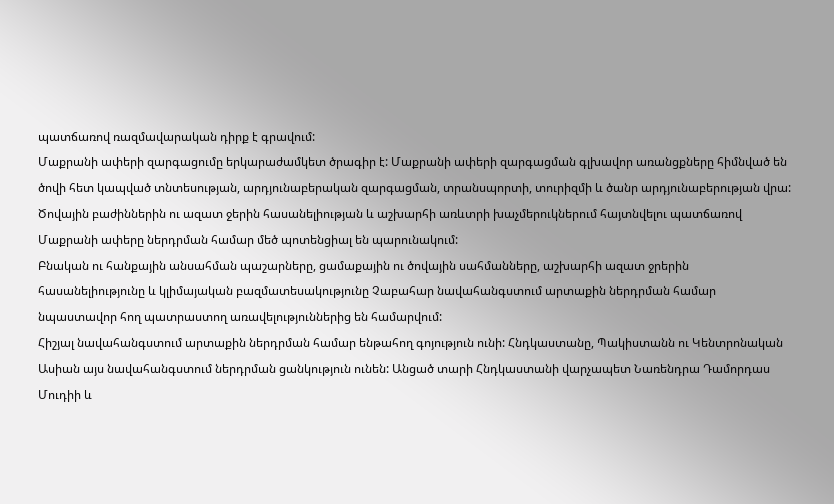պատճառով ռազմավարական դիրք է գրավում:
Մաքրանի ափերի զարգացումը երկարաժամկետ ծրագիր է: Մաքրանի ափերի զարգացման գլխավոր առանցքները հիմնված են ծովի հետ կապված տնտեսության, արդյունաբերական զարգացման, տրանսպորտի, տուրիզմի և ծանր արդյունաբերության վրա:
Ծովային բաժիններին ու ազատ ջերին հասանելիության և աշխարհի առևտրի խաչմերուկներում հայտնվելու պատճառով Մաքրանի ափերը ներդրման համար մեծ պոտենցիալ են պարունակում:
Բնական ու հանքային անսահման պաշարները, ցամաքային ու ծովային սահմանները, աշխարհի ազատ ջրերին հասանելիությունը և կլիմայական բազմատեսակությունը Չաբահար նավահանգստում արտաքին ներդրման համար նպաստավոր հող պատրաստող առավելություններից են համարվում:
Հիշյալ նավահանգստում արտաքին ներդրման համար ենթահող գոյություն ունի: Հնդկաստանը, Պակիստանն ու Կենտրոնական Ասիան այս նավահանգստում ներդրման ցանկություն ունեն: Անցած տարի Հնդկաստանի վարչապետ Նառենդրա Դամորդաս Մուդիի և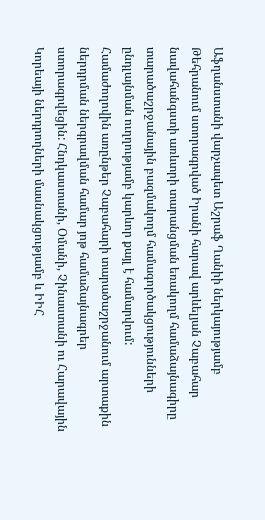Աֆղանստանի վարչապետ Աշրաֆ Ղանիի ներկայությամբ Թեհրանում ստորագրված Իրանի հարավ արևելյան Չաբահար նավահանգստի առևտրի տարանցման եռակողմ համաձայնագիրը տարածաշրջանային բազմակողմ համագործակցությունների ընդլայնման ուղղությամբ կարևոր քայլ է համարվում:
Համաժողովին առընթեր Չաբահարի տարածաշրջանում արտաքին ներդրման ներգրավման համար յոթ համաձայնագրեր ստորագրվեցին: Հնդկաստանի, Օմանի, Չինաստանի ու Հարավային Կորեայի ներդրողների մասնակցությամբ և ԻԻՀ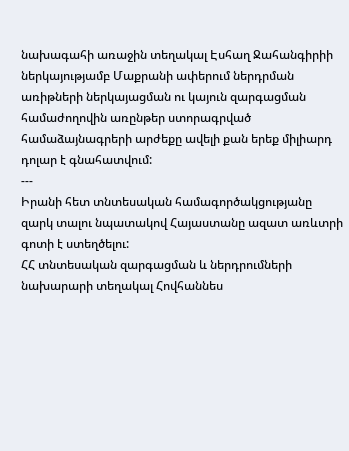նախագահի առաջին տեղակալ Էսհաղ Ջահանգիրիի ներկայությամբ Մաքրանի ափերում ներդրման առիթների ներկայացման ու կայուն զարգացման համաժողովին առընթեր ստորագրված համաձայնագրերի արժեքը ավելի քան երեք միլիարդ դոլար է գնահատվում:
---
Իրանի հետ տնտեսական համագործակցությանը զարկ տալու նպատակով Հայաստանը ազատ առևտրի գոտի է ստեղծելու:
ՀՀ տնտեսական զարգացման և ներդրումների նախարարի տեղակալ Հովհաննես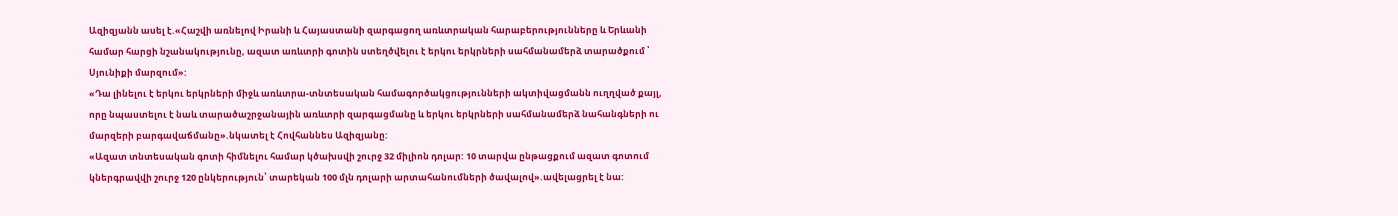Ազիզյանն ասել է.«Հաշվի առնելով Իրանի և Հայաստանի զարգացող առևտրական հարաբերությունները և Երևանի համար հարցի նշանակությունը, ազատ առևտրի գոտին ստեղծվելու է երկու երկրների սահմանամերձ տարածքում ՝ Սյունիքի մարզում»:
«Դա լինելու է երկու երկրների միջև առևտրա-տնտեսական համագործակցությունների ակտիվացմանն ուղղված քայլ, որը նպաստելու է նաև տարածաշրջանային առևտրի զարգացմանը և երկու երկրների սահմանամերձ նահանգների ու մարզերի բարգավաճմանը».նկատել է Հովհաննես Ազիզյանը:
«Ազատ տնտեսական գոտի հիմնելու համար կծախսվի շուրջ 32 միլիոն դոլար: 10 տարվա ընթացքում ազատ գոտում կներգրավվի շուրջ 120 ընկերություն՝ տարեկան 100 մլն դոլարի արտահանումների ծավալով».ավելացրել է նա: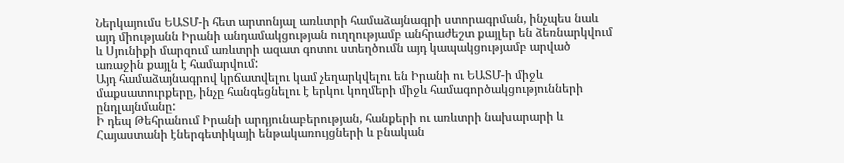Ներկայումս ԵԱՏՄ-ի հետ արտոնյալ առևտրի համաձայնագրի ստորագրման, ինչպես նաև այդ միությանն Իրանի անդամակցության ուղղությամբ անհրաժեշտ քայլեր են ձեռնարկվում և Սյունիքի մարզում առևտրի ազատ գոտու ստեղծումն այդ կապակցությամբ արված առաջին քայլն է համարվում:
Այդ համաձայնագրով կրճատվելու կամ չեղարկվելու են Իրանի ու ԵԱՏՄ-ի միջև մաքսատուրքերը, ինչը հանգեցնելու է երկու կողմերի միջև համագործակցությունների ընդլայնմանը:
Ի դեպ Թեհրանում Իրանի արդյունաբերության, հանքերի ու առևտրի նախարարի և Հայաստանի էներգետիկայի ենթակառույցների և բնական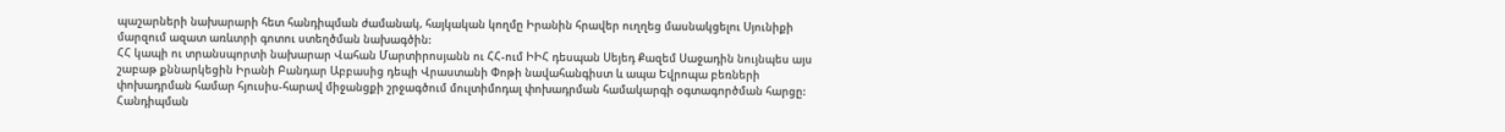պաշարների նախարարի հետ հանդիպման ժամանակ, հայկական կողմը Իրանին հրավեր ուղղեց մասնակցելու Սյունիքի մարզում ազատ առևտրի գոտու ստեղծման նախագծին:
ՀՀ կապի ու տրանսպորտի նախարար Վահան Մարտիրոսյանն ու ՀՀ-ում ԻԻՀ դեսպան Սեյեդ Քազեմ Սաջադին նույնպես այս շաբաթ քննարկեցին Իրանի Բանդար Աբբասից դեպի Վրաստանի Փոթի նավահանգիստ և ապա Եվրոպա բեռների փոխադրման համար հյուսիս-հարավ միջանցքի շրջագծում մուլտիմոդալ փոխադրման համակարգի օգտագործման հարցը: Հանդիպման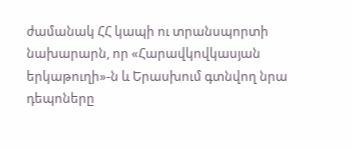ժամանակ ՀՀ կապի ու տրանսպորտի նախարարն, որ «Հարավկովկասյան երկաթուղի»-ն և Երասխում գտնվող նրա դեպոները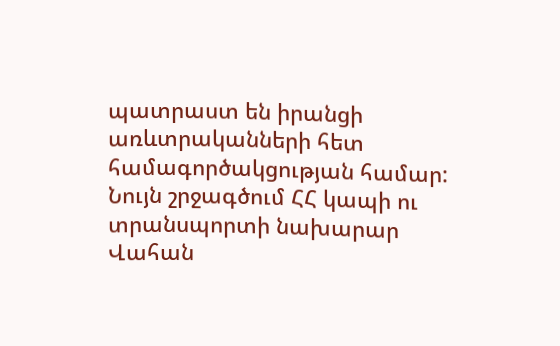պատրաստ են իրանցի առևտրականների հետ համագործակցության համար:
Նույն շրջագծում ՀՀ կապի ու տրանսպորտի նախարար Վահան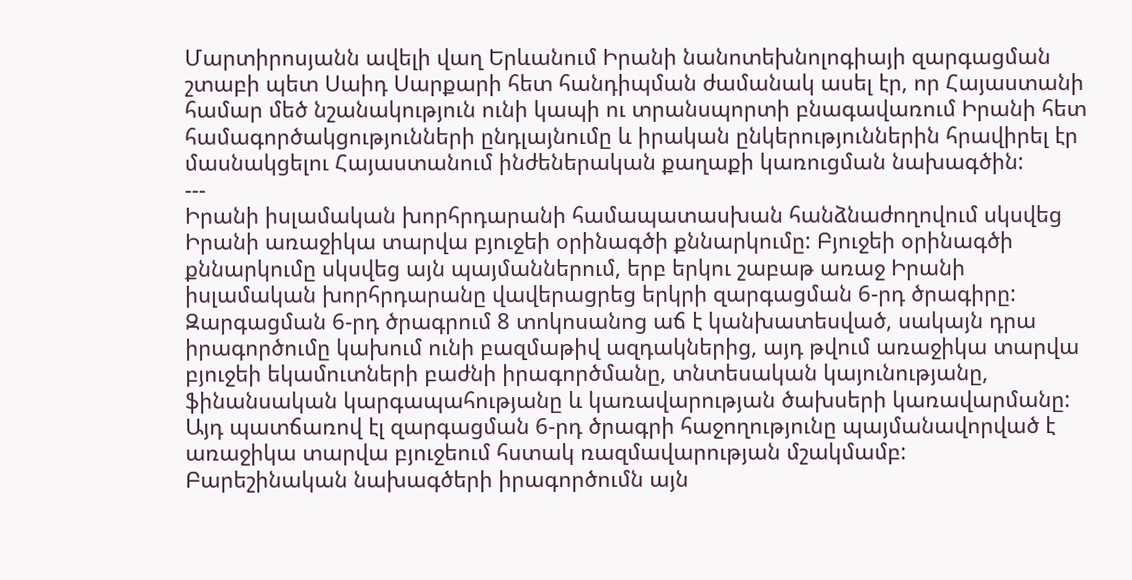Մարտիրոսյանն ավելի վաղ Երևանում Իրանի նանոտեխնոլոգիայի զարգացման շտաբի պետ Սաիդ Սարքարի հետ հանդիպման ժամանակ ասել էր, որ Հայաստանի համար մեծ նշանակություն ունի կապի ու տրանսպորտի բնագավառում Իրանի հետ համագործակցությունների ընդլայնումը և իրական ընկերություններին հրավիրել էր մասնակցելու Հայաստանում ինժեներական քաղաքի կառուցման նախագծին:
---
Իրանի իսլամական խորհրդարանի համապատասխան հանձնաժողովում սկսվեց Իրանի առաջիկա տարվա բյուջեի օրինագծի քննարկումը: Բյուջեի օրինագծի քննարկումը սկսվեց այն պայմաններում, երբ երկու շաբաթ առաջ Իրանի իսլամական խորհրդարանը վավերացրեց երկրի զարգացման 6-րդ ծրագիրը: Զարգացման 6-րդ ծրագրում 8 տոկոսանոց աճ է կանխատեսված, սակայն դրա իրագործումը կախում ունի բազմաթիվ ազդակներից, այդ թվում առաջիկա տարվա բյուջեի եկամուտների բաժնի իրագործմանը, տնտեսական կայունությանը, ֆինանսական կարգապահությանը և կառավարության ծախսերի կառավարմանը: Այդ պատճառով էլ զարգացման 6-րդ ծրագրի հաջողությունը պայմանավորված է առաջիկա տարվա բյուջեում հստակ ռազմավարության մշակմամբ:
Բարեշինական նախագծերի իրագործումն այն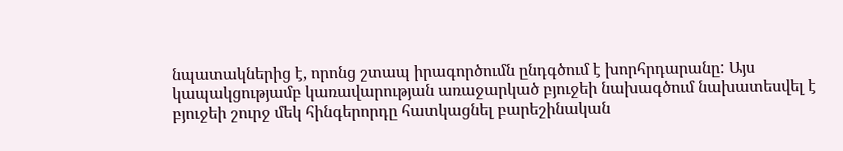նպատակներից է, որոնց շտապ իրագործումն ընդգծում է խորհրդարանը: Այս կապակցությամբ կառավարության առաջարկած բյուջեի նախագծում նախատեսվել է բյուջեի շուրջ մեկ հինգերորդը հատկացնել բարեշինական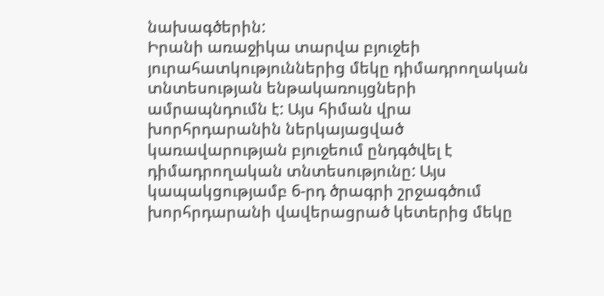նախագծերին:
Իրանի առաջիկա տարվա բյուջեի յուրահատկություններից մեկը դիմադրողական տնտեսության ենթակառույցների ամրապնդումն է: Այս հիման վրա խորհրդարանին ներկայացված կառավարության բյուջեում ընդգծվել է դիմադրողական տնտեսությունը: Այս կապակցությամբ 6-րդ ծրագրի շրջագծում խորհրդարանի վավերացրած կետերից մեկը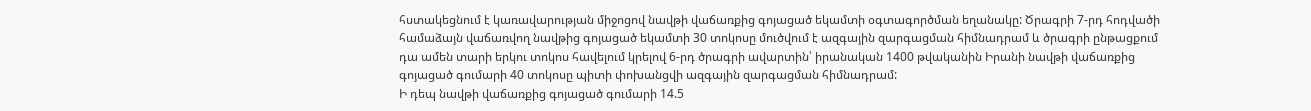հստակեցնում է կառավարության միջոցով նավթի վաճառքից գոյացած եկամտի օգտագործման եղանակը: Ծրագրի 7-րդ հոդվածի համաձայն վաճառվող նավթից գոյացած եկամտի 30 տոկոսը մուծվում է ազգային զարգացման հիմնադրամ և ծրագրի ընթացքում դա ամեն տարի երկու տոկոս հավելում կրելով 6-րդ ծրագրի ավարտին՝ իրանական 1400 թվականին Իրանի նավթի վաճառքից գոյացած գումարի 40 տոկոսը պիտի փոխանցվի ազգային զարգացման հիմնադրամ:
Ի դեպ նավթի վաճառքից գոյացած գումարի 14.5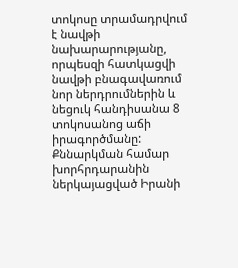տոկոսը տրամադրվում է նավթի նախարարությանը, որպեսզի հատկացվի նավթի բնագավառում նոր ներդրումներին և նեցուկ հանդիսանա 8 տոկոսանոց աճի իրագործմանը:
Քննարկման համար խորհրդարանին ներկայացված Իրանի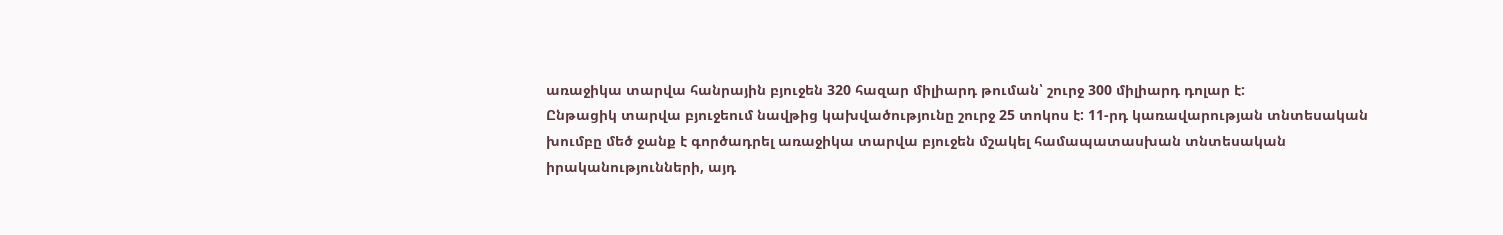առաջիկա տարվա հանրային բյուջեն 320 հազար միլիարդ թուման՝ շուրջ 300 միլիարդ դոլար է:
Ընթացիկ տարվա բյուջեում նավթից կախվածությունը շուրջ 25 տոկոս է: 11-րդ կառավարության տնտեսական խումբը մեծ ջանք է գործադրել առաջիկա տարվա բյուջեն մշակել համապատասխան տնտեսական իրականությունների, այդ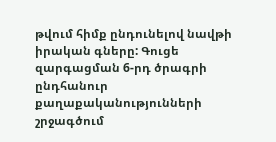թվում հիմք ընդունելով նավթի իրական գները: Գուցե զարգացման 6-րդ ծրագրի ընդհանուր քաղաքականությունների շրջագծում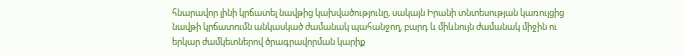հնարավոր լինի կրճատել նավթից կախվածությունը, սակայն Իրանի տնտեսության կառույցից նավթի կրճատումն անկասկած ժամանակ պահանջող, բարդ և միևնույն ժամանակ միջին ու երկար ժամկետներով ծրագրավորման կարիք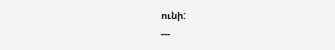ունի:
---